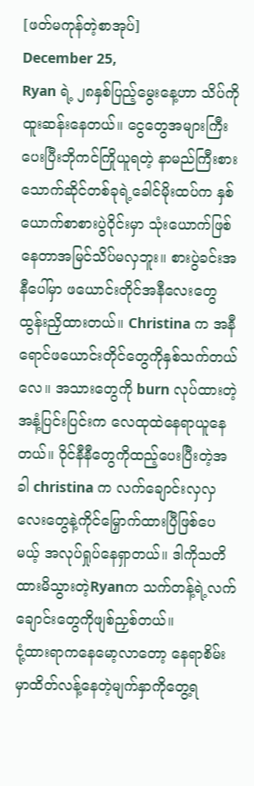[ဖတ်မကုန်တဲ့စာအုပ်]
December 25,
Ryan ရဲ့ ၂၈နှစ်ပြည့်မွေးနေ့ဟာ သိပ်ကိုထူးဆန်းနေတယ်။ ငွေတွေအများကြီးပေးပြီးဘိုကင်ကြိုယူရတဲ့ နာမည်ကြီးစားသောက်ဆိုင်တစ်ခုရဲ့ခေါင်မိုးထပ်က နှစ်ယောက်စာစားပွဲဝိုင်းမှာ သုံးယောက်ဖြစ်နေတာအမြင်သိပ်မလှဘူး။ စားပွဲခင်းအနီပေါ်မှာ ဖယောင်းတိုင်အနီလေးတွေထွန်းညှိထားတယ်။ Christina က အနီရောင်ဖယောင်းတိုင်တွေကိုနှစ်သက်တယ်လေ။ အသားတွေကို burn လုပ်ထားတဲ့အနံ့ပြင်းပြင်းက လေထုထဲနေရာယူနေတယ်။ ဝိုင်နီနီတွေကိုထည့်ပေးပြီးတဲ့အခါ christina က လက်ချောင်းလှလှလေးတွေနဲ့ကိုင်မြှောက်ထားပြီဖြစ်ပေမယ့် အလုပ်ရှုပ်နေရှာတယ်။ ဒါကိုသတိထားမိသွားတဲ့Ryanက သက်တန့်ရဲ့လက်ချောင်းတွေကိုဖျစ်ညှစ်တယ်။
ငုံ့ထားရာကနေမော့လာတော့ နေရာစိမ်းမှာထိတ်လန့်နေတဲ့မျက်နှာကိုတွေ့ရ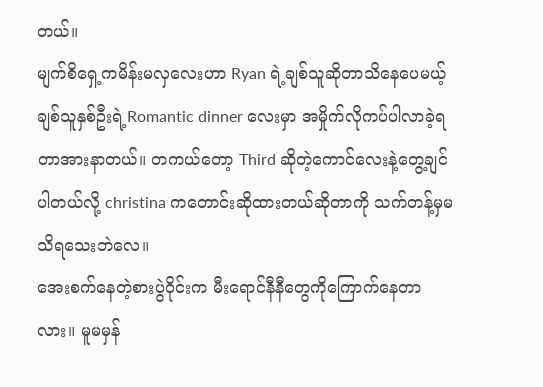တယ်။
မျက်စိရှေ့ကမိန်းမလှလေးဟာ Ryan ရဲ့ချစ်သူဆိုတာသိနေပေမယ့် ချစ်သူနှစ်ဦးရဲ့Romantic dinner လေးမှာ အမှိုက်လိုကပ်ပါလာခဲ့ရတာအားနာတယ်။ တကယ်တော့ Third ဆိုတဲ့ကောင်လေးနဲ့တွေ့ချင်ပါတယ်လို့ christina ကတောင်းဆိုထားတယ်ဆိုတာကို သက်တန့်မှမသိရသေးဘဲလေ။
အေးစက်နေတဲ့စားပွဲဝိုင်းက မီးရောင်နီနီတွေကိုကြောက်နေတာလား။ မူမမှန်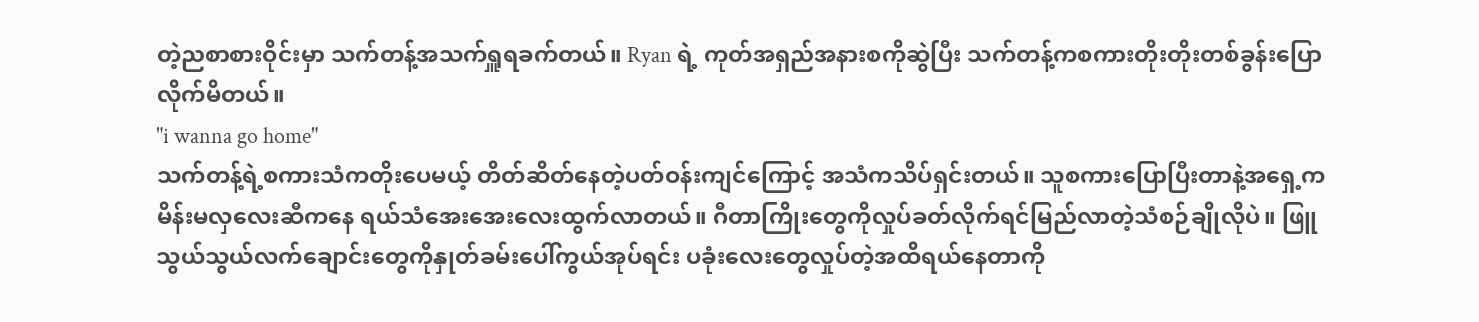တဲ့ညစာစားဝိုင်းမှာ သက်တန့်အသက်ရှူရခက်တယ်။ Ryan ရဲ့ ကုတ်အရှည်အနားစကိုဆွဲပြီး သက်တန့်ကစကားတိုးတိုးတစ်ခွန်းပြောလိုက်မိတယ်။
"i wanna go home"
သက်တန့်ရဲ့စကားသံကတိုးပေမယ့် တိတ်ဆိတ်နေတဲ့ပတ်ဝန်းကျင်ကြောင့် အသံကသိပ်ရှင်းတယ်။ သူစကားပြောပြီးတာနဲ့အရှေ့ကမိန်းမလှလေးဆီကနေ ရယ်သံအေးအေးလေးထွက်လာတယ်။ ဂီတာကြိုးတွေကိုလှုပ်ခတ်လိုက်ရင်မြည်လာတဲ့သံစဉ်ချိုလိုပဲ။ ဖြူသွယ်သွယ်လက်ချောင်းတွေကိုနှုတ်ခမ်းပေါ်ကွယ်အုပ်ရင်း ပခုံးလေးတွေလှုပ်တဲ့အထိရယ်နေတာကို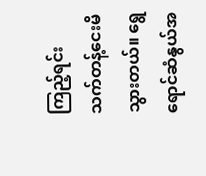ကြည့်ရင်း သက်တန့်ငေးမိသွားတယ်။ ရွေရောင်ဆံနွယ်အ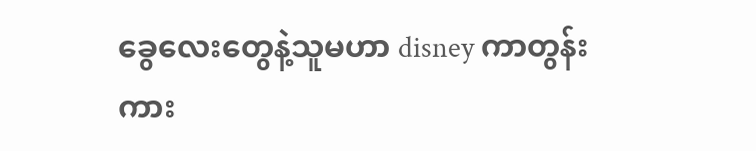ခွေလေးတွေနဲ့သူမဟာ disney ကာတွန်းကား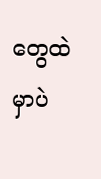တွေထဲမှာပဲ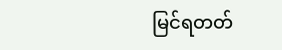မြင်ရတတ်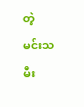တဲ့ မင်းသမီး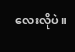လေးလိုပဲ။